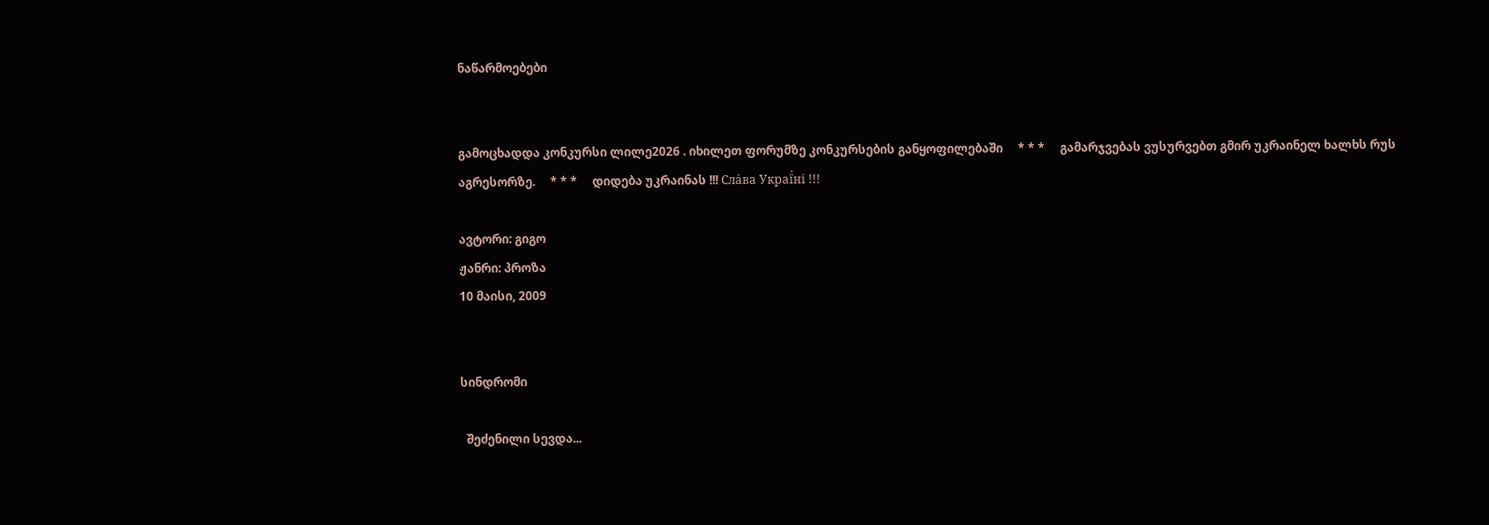ნაწარმოებები


გამოცხადდა კონკურსი ლილე2026 . იხილეთ ფორუმზე კონკურსების განყოფილებაში     * * *     გამარჯვებას ვუსურვებთ გმირ უკრაინელ ხალხს რუს აგრესორზე.     * * *     დიდება უკრაინას !!! Сла́ва Украї́ні !!!

ავტორი: გიგო
ჟანრი: პროზა
10 მაისი, 2009


სინდრომი

  შეძენილი სევდა...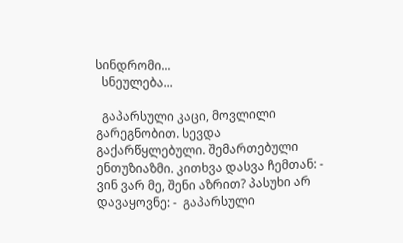სინდრომი...
  სნეულება...

  გაპარსული კაცი, მოვლილი გარეგნობით. სევდა გაქარწყლებული. შემართებული ენთუზიაზმი. კითხვა დასვა ჩემთან: - ვინ ვარ მე, შენი აზრით? პასუხი არ დავაყოვნე: -  გაპარსული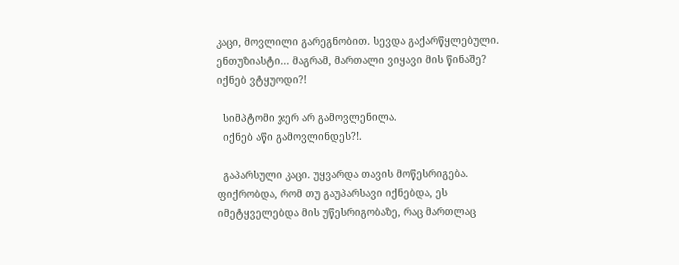კაცი, მოვლილი გარეგნობით. სევდა გაქარწყლებული. ენთუზიასტი... მაგრამ, მართალი ვიყავი მის წინაშე? იქნებ ვტყუოდი?!

  სიმპტომი ჯერ არ გამოვლენილა.
  იქნებ აწი გამოვლინდეს?!.

  გაპარსული კაცი. უყვარდა თავის მოწესრიგება. ფიქრობდა, რომ თუ გაუპარსავი იქნებდა, ეს იმეტყველებდა მის უწესრიგობაზე, რაც მართლაც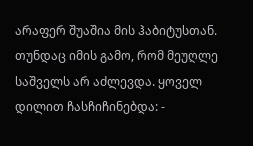არაფერ შუაშია მის ჰაბიტუსთან. თუნდაც იმის გამო, რომ მეუღლე საშველს არ აძლევდა. ყოველ დილით ჩასჩიჩინებდა: -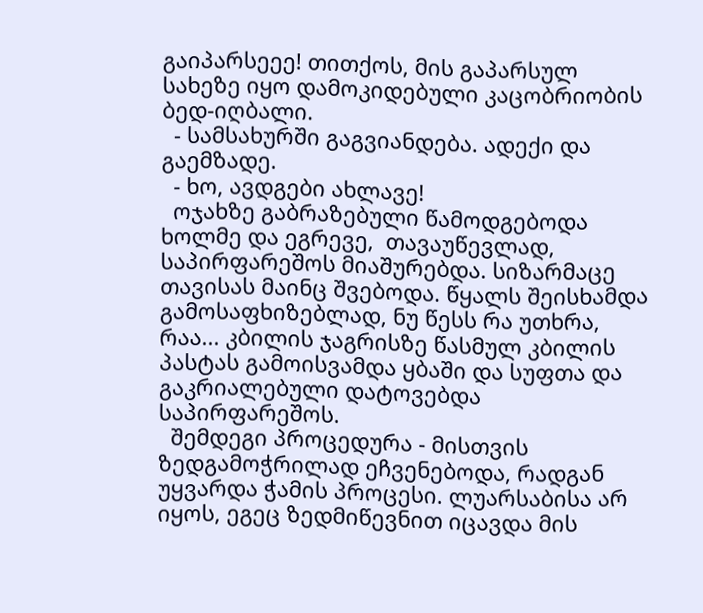გაიპარსეეე! თითქოს, მის გაპარსულ სახეზე იყო დამოკიდებული კაცობრიობის ბედ-იღბალი.
  - სამსახურში გაგვიანდება. ადექი და გაემზადე.
  - ხო, ავდგები ახლავე!
  ოჯახზე გაბრაზებული წამოდგებოდა ხოლმე და ეგრევე,  თავაუწევლად, საპირფარეშოს მიაშურებდა. სიზარმაცე თავისას მაინც შვებოდა. წყალს შეისხამდა გამოსაფხიზებლად, ნუ წესს რა უთხრა, რაა... კბილის ჯაგრისზე წასმულ კბილის პასტას გამოისვამდა ყბაში და სუფთა და  გაკრიალებული დატოვებდა საპირფარეშოს.
  შემდეგი პროცედურა - მისთვის ზედგამოჭრილად ეჩვენებოდა, რადგან უყვარდა ჭამის პროცესი. ლუარსაბისა არ იყოს, ეგეც ზედმიწევნით იცავდა მის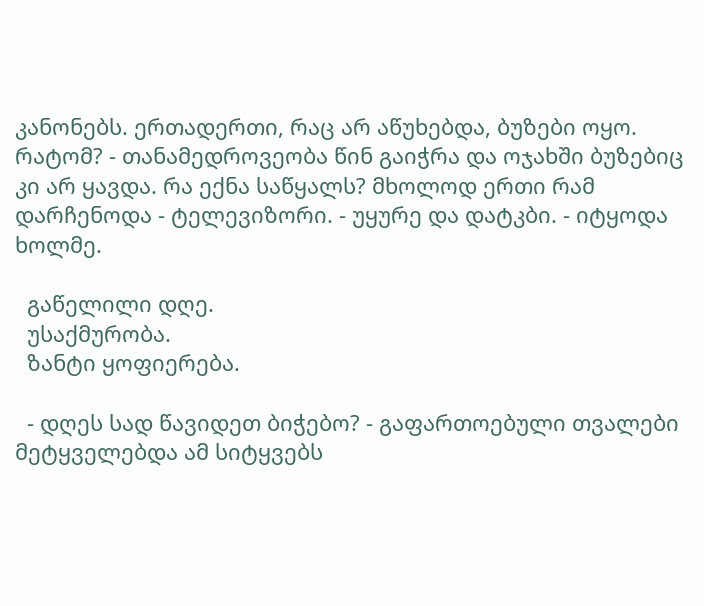კანონებს. ერთადერთი, რაც არ აწუხებდა, ბუზები ოყო. რატომ? - თანამედროვეობა წინ გაიჭრა და ოჯახში ბუზებიც კი არ ყავდა. რა ექნა საწყალს? მხოლოდ ერთი რამ დარჩენოდა - ტელევიზორი. - უყურე და დატკბი. - იტყოდა ხოლმე.

  გაწელილი დღე.
  უსაქმურობა.
  ზანტი ყოფიერება.

  - დღეს სად წავიდეთ ბიჭებო? - გაფართოებული თვალები მეტყველებდა ამ სიტყვებს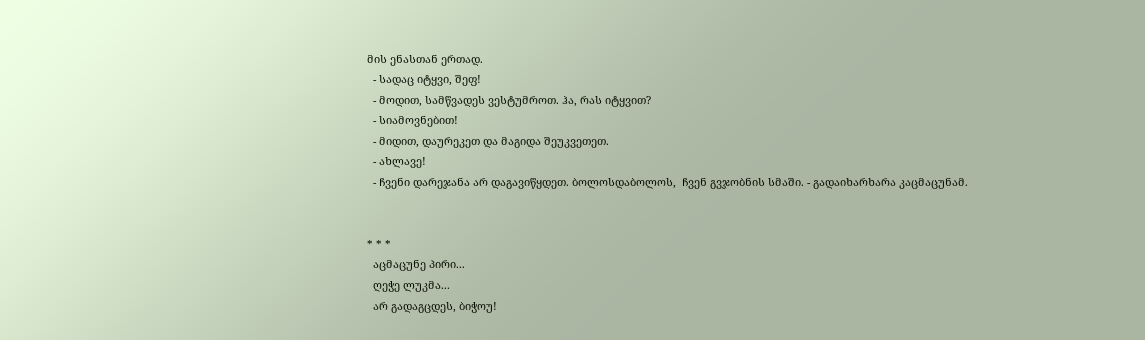მის ენასთან ერთად.
  - სადაც იტყვი, შეფ!
  - მოდით, სამწვადეს ვესტუმროთ. ჰა, რას იტყვით?
  - სიამოვნებით!
  - მიდით, დაურეკეთ და მაგიდა შეუკვეთეთ.
  - ახლავე!
  - ჩვენი დარეჯანა არ დაგავიწყდეთ. ბოლოსდაბოლოს,  ჩვენ გვჯობნის სმაში. - გადაიხარხარა კაცმაცუნამ.


* * *
  აცმაცუნე პირი...
  ღეჭე ლუკმა...
  არ გადაგცდეს, ბიჭოუ!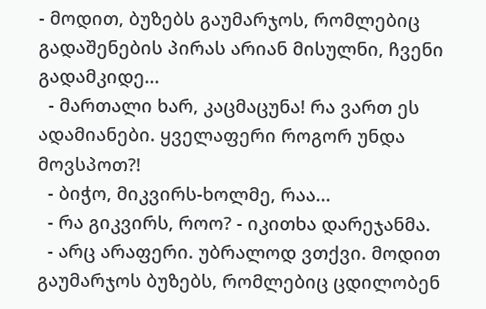- მოდით, ბუზებს გაუმარჯოს, რომლებიც გადაშენების პირას არიან მისულნი, ჩვენი გადამკიდე...
  - მართალი ხარ, კაცმაცუნა! რა ვართ ეს ადამიანები. ყველაფერი როგორ უნდა მოვსპოთ?!
  - ბიჭო, მიკვირს-ხოლმე, რაა...
  - რა გიკვირს, როო? - იკითხა დარეჯანმა.
  - არც არაფერი. უბრალოდ ვთქვი. მოდით გაუმარჯოს ბუზებს, რომლებიც ცდილობენ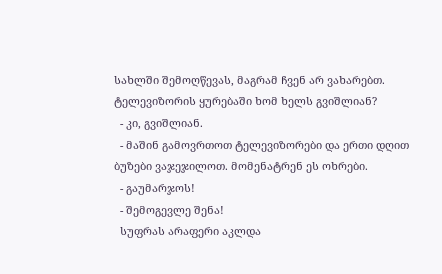სახლში შემოღწევას, მაგრამ ჩვენ არ ვახარებთ. ტელევიზორის ყურებაში ხომ ხელს გვიშლიან?
  - კი, გვიშლიან.
  - მაშინ გამოვრთოთ ტელევიზორები და ერთი დღით ბუზები ვაჯეჯილოთ. მომენატრენ ეს ოხრები.
  - გაუმარჯოს!
  - შემოგევლე შენა!
  სუფრას არაფერი აკლდა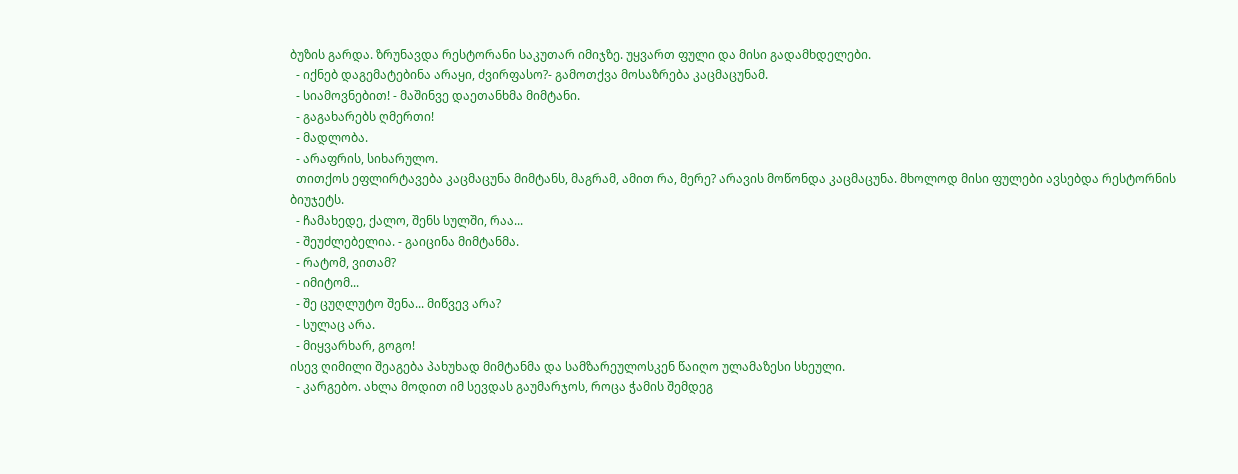ბუზის გარდა. ზრუნავდა რესტორანი საკუთარ იმიჯზე. უყვართ ფული და მისი გადამხდელები.
  - იქნებ დაგემატებინა არაყი, ძვირფასო?- გამოთქვა მოსაზრება კაცმაცუნამ.
  - სიამოვნებით! - მაშინვე დაეთანხმა მიმტანი.
  - გაგახარებს ღმერთი!
  - მადლობა.
  - არაფრის, სიხარულო.
  თითქოს ეფლირტავება კაცმაცუნა მიმტანს, მაგრამ, ამით რა, მერე? არავის მოწონდა კაცმაცუნა. მხოლოდ მისი ფულები ავსებდა რესტორნის ბიუჯეტს.
  - ჩამახედე, ქალო, შენს სულში, რაა...
  - შეუძლებელია. - გაიცინა მიმტანმა.
  - რატომ, ვითამ?
  - იმიტომ...
  - შე ცუღლუტო შენა... მიწვევ არა?
  - სულაც არა.
  - მიყვარხარ, გოგო!
ისევ ღიმილი შეაგება პახუხად მიმტანმა და სამზარეულოსკენ წაიღო ულამაზესი სხეული.
  - კარგებო. ახლა მოდით იმ სევდას გაუმარჯოს, როცა ჭამის შემდეგ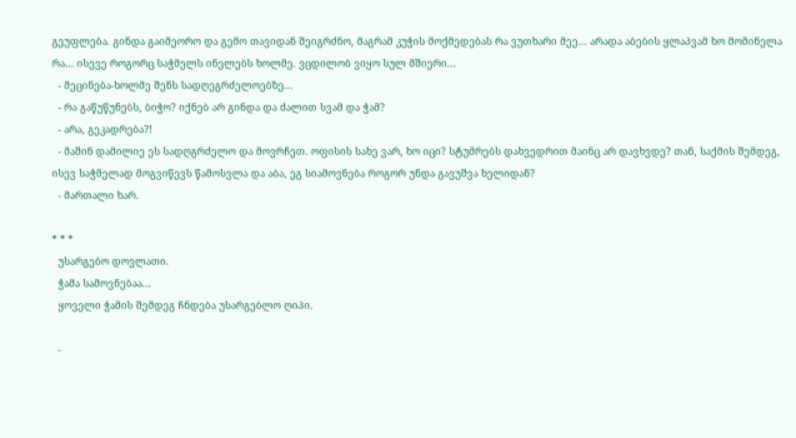გეუფლება. გინდა გაიმეორო და გემო თავიდან შეიგრძნო, მაგრამ კუჭის მოქმედებას რა ვუთხარი მეე... არადა აბების ყლაპვამ ხო მომინელა რა... ისევე როგორც საჭმელს ინელებს ხოლმე. ვცდილობ ვიყო სულ მშიერი...
  - მეცინება-ხოლმე შენს სადღეგრძელოებზე...
  - რა გაწუწუნებს, ბიჭო? იქნებ არ გინდა და ძალით სვამ და ჭამ?
  - არა, გეკადრება?!
  - მაშინ დამილიე ეს სადღგრძელო და მოვრჩეთ. ოფისის სახე ვარ, ხო იცი? სტუმრებს დახვედრით მაინც არ დავხვდე? თან, საქმის შემდეგ, ისევ საჭმელად მოგვიწევს წამოსვლა და აბა, ეგ სიამოვნება როგორ უნდა გავუშვა ხელიდან?
  - მართალი ხარ.

* * *
  უსარგებო დოვლათი.
  ჭამა სამოვნებაა...
  ყოველი ჭამის შემდეგ ჩნდება უსარგებლო ღიპი.

  -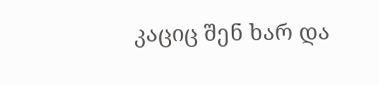კაციც შენ ხარ და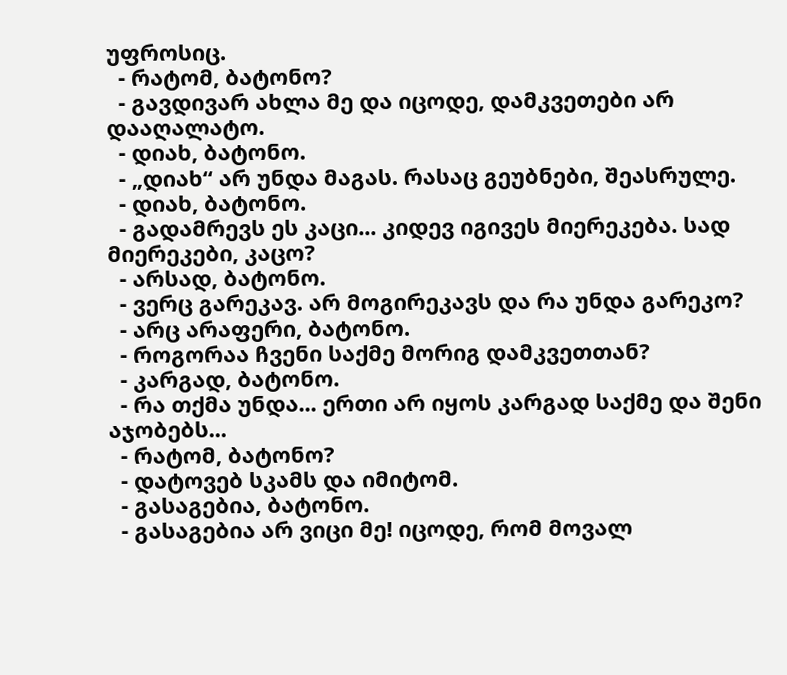უფროსიც.
  - რატომ, ბატონო?
  - გავდივარ ახლა მე და იცოდე, დამკვეთები არ დააღალატო.
  - დიახ, ბატონო.
  - „დიახ“ არ უნდა მაგას. რასაც გეუბნები, შეასრულე.
  - დიახ, ბატონო.
  - გადამრევს ეს კაცი... კიდევ იგივეს მიერეკება. სად მიერეკები, კაცო?
  - არსად, ბატონო.
  - ვერც გარეკავ. არ მოგირეკავს და რა უნდა გარეკო?
  - არც არაფერი, ბატონო.
  - როგორაა ჩვენი საქმე მორიგ დამკვეთთან?
  - კარგად, ბატონო.
  - რა თქმა უნდა... ერთი არ იყოს კარგად საქმე და შენი აჯობებს...
  - რატომ, ბატონო?
  - დატოვებ სკამს და იმიტომ.
  - გასაგებია, ბატონო.
  - გასაგებია არ ვიცი მე! იცოდე, რომ მოვალ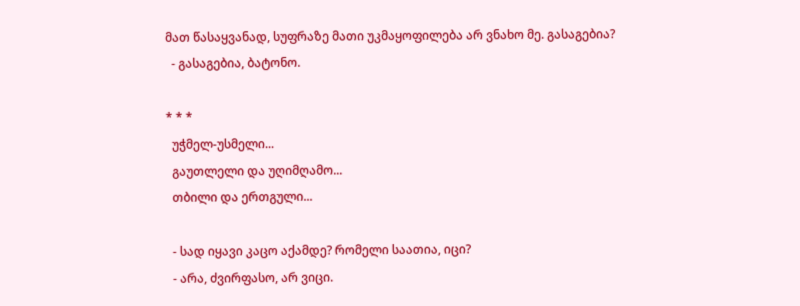მათ წასაყვანად, სუფრაზე მათი უკმაყოფილება არ ვნახო მე. გასაგებია?
  - გასაგებია, ბატონო.

* * *
  უჭმელ-უსმელი...
  გაუთლელი და უღიმღამო...
  თბილი და ერთგული...

  - სად იყავი კაცო აქამდე? რომელი საათია, იცი?
  - არა, ძვირფასო, არ ვიცი.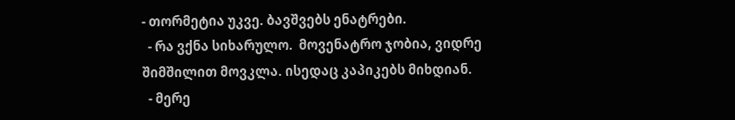- თორმეტია უკვე. ბავშვებს ენატრები.
  - რა ვქნა სიხარულო.  მოვენატრო ჯობია, ვიდრე შიმშილით მოვკლა. ისედაც კაპიკებს მიხდიან.
  - მერე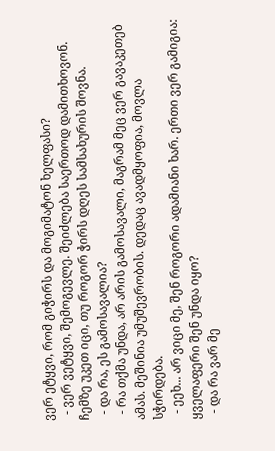ვერ ეტყვი, რომ გიჭირს და მოგიმატონ ხელფასი?
  - ვერ ვეტყვი, შემოგევლე. შეიძლება საერთოდ დამითხოვონ. ჩემზე უკეთ იცი, თუ როგორ ჭირს დღეს სამსახურის შოვნა.
  - და რა, ეს გამოსავალია?
  - რა თქმა უნდა, არ არის გამოსავალი, მაგრამ მეც ვერ გავაკეთებ ამას. მეშინია უმუშევრობის. დედაც ავადმყოფია, მოვლა სჭირდება.
  - ეეხ... არ ვიცი მე, შენ როგორი ადამიანი ხარ. ერთი ვერ გამიგია: ყველაფერი შენ უნდა იყო?
  - და რა ვარ მე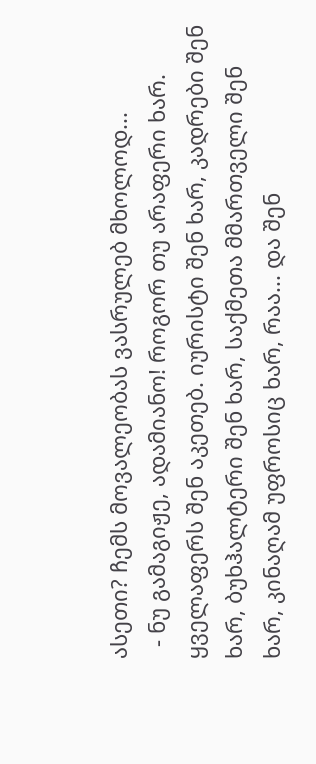ასეთი? ჩემს მოვალეობას ვასრულებ მხოლოდ...
  - ნუ გამაგიჟე, ადამიანო! როგორ თუ არაფერი ხარ. ყველაფერს შენ აკეთებ. იურისტი შენ ხარ, კადრები შენ ხარ, ბუხჰალტერი შენ ხარ, საქმეთა მმართველი შენ ხარ, კინაღამ უფროსიც ხარ, რაა... და შენ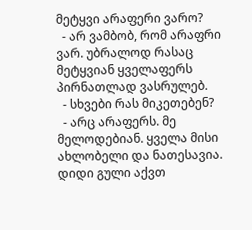მეტყვი არაფერი ვარო?
  - არ ვამბობ, რომ არაფრი ვარ. უბრალოდ რასაც მეტყვიან ყველაფერს პირნათლად ვასრულებ.
  - სხვები რას მიკეთებენ?
  - არც არაფერს. მე მელოდებიან. ყველა მისი ახლობელი და ნათესავია. დიდი გული აქვთ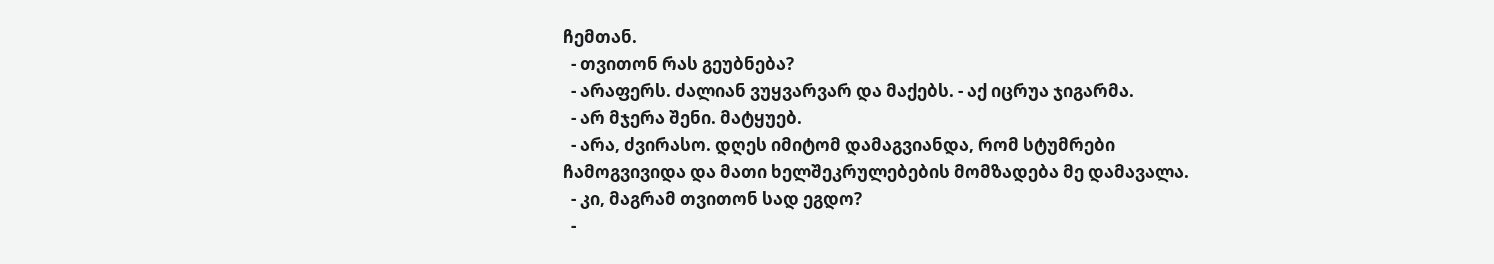ჩემთან.
  - თვითონ რას გეუბნება?
  - არაფერს. ძალიან ვუყვარვარ და მაქებს. - აქ იცრუა ჯიგარმა.
  - არ მჯერა შენი. მატყუებ.
  - არა, ძვირასო. დღეს იმიტომ დამაგვიანდა, რომ სტუმრები ჩამოგვივიდა და მათი ხელშეკრულებების მომზადება მე დამავალა.
  - კი, მაგრამ თვითონ სად ეგდო?
  -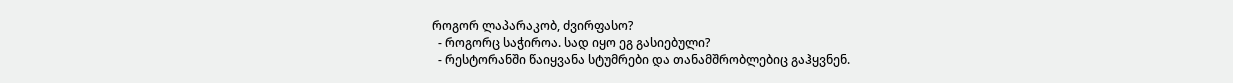როგორ ლაპარაკობ, ძვირფასო?
  - როგორც საჭიროა. სად იყო ეგ გასიებული?
  - რესტორანში წაიყვანა სტუმრები და თანამშრობლებიც გაჰყვნენ.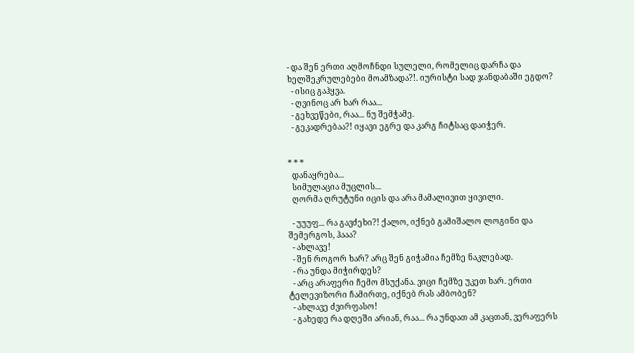- და შენ ერთი აღმოჩნდი სულელი, რომელიც დარჩა და ხელშეკრულებები მოამზადა?!. იურისტი სად ჯანდაბაში ეგდო?
  - ისიც გაჰყვა.
  - ღვინოც არ ხარ რაა...
  - გეხვეწები, რაა... ნუ შემჭამე.
  - გეკადრებაა?! იყავი ეგრე და კარგ ჩიტსაც დაიჭერ.


* * *
  დანაყრება...
  სიმულაცია მუცლის...
  ღორმა ღრუტუნი იცის და არა მამალივით ყივილი.

  - უუუფ... რა გავძეხი?! ქალო, იქნებ გამიშალო ლოგინი და შემერგოს, ჰააა?
  - ახლავე!
  - შენ როგორ ხარ? არც შენ გიჭამია ჩემზე ნაკლებად.
  - რა უნდა მიჭირდეს?
  - არც არაფერი ჩემო მსუქანა. ვიცი ჩემზე უკეთ ხარ. ერთი ტელევიზორი ჩამირთე, იქნებ რას ამბობენ?
  - ახლავე ძვირფასო!
  - გახედე რა დღეში არიან, რაა... რა უნდათ ამ კაცთან, ვერაფერს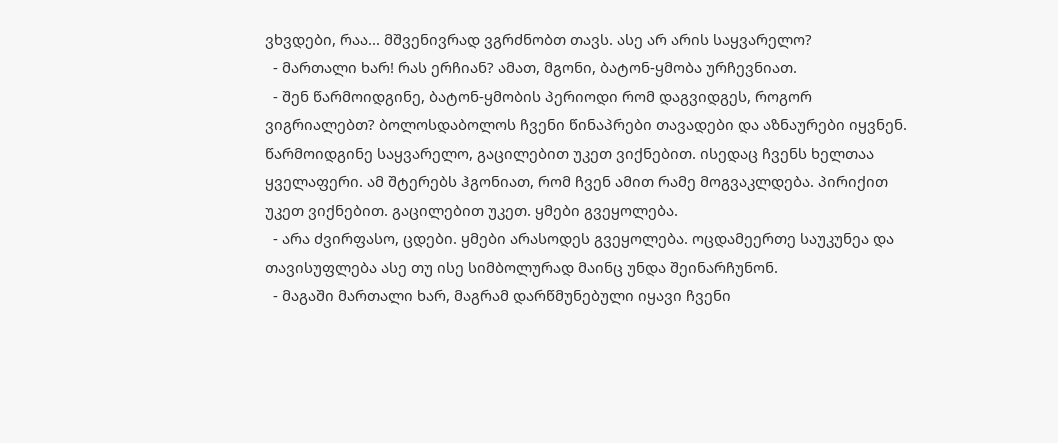ვხვდები, რაა... მშვენივრად ვგრძნობთ თავს. ასე არ არის საყვარელო?
  - მართალი ხარ! რას ერჩიან? ამათ, მგონი, ბატონ-ყმობა ურჩევნიათ.
  - შენ წარმოიდგინე, ბატონ-ყმობის პერიოდი რომ დაგვიდგეს, როგორ ვიგრიალებთ? ბოლოსდაბოლოს ჩვენი წინაპრები თავადები და აზნაურები იყვნენ. წარმოიდგინე საყვარელო, გაცილებით უკეთ ვიქნებით. ისედაც ჩვენს ხელთაა ყველაფერი. ამ შტერებს ჰგონიათ, რომ ჩვენ ამით რამე მოგვაკლდება. პირიქით უკეთ ვიქნებით. გაცილებით უკეთ. ყმები გვეყოლება.
  - არა ძვირფასო, ცდები. ყმები არასოდეს გვეყოლება. ოცდამეერთე საუკუნეა და თავისუფლება ასე თუ ისე სიმბოლურად მაინც უნდა შეინარჩუნონ.
  - მაგაში მართალი ხარ, მაგრამ დარწმუნებული იყავი ჩვენი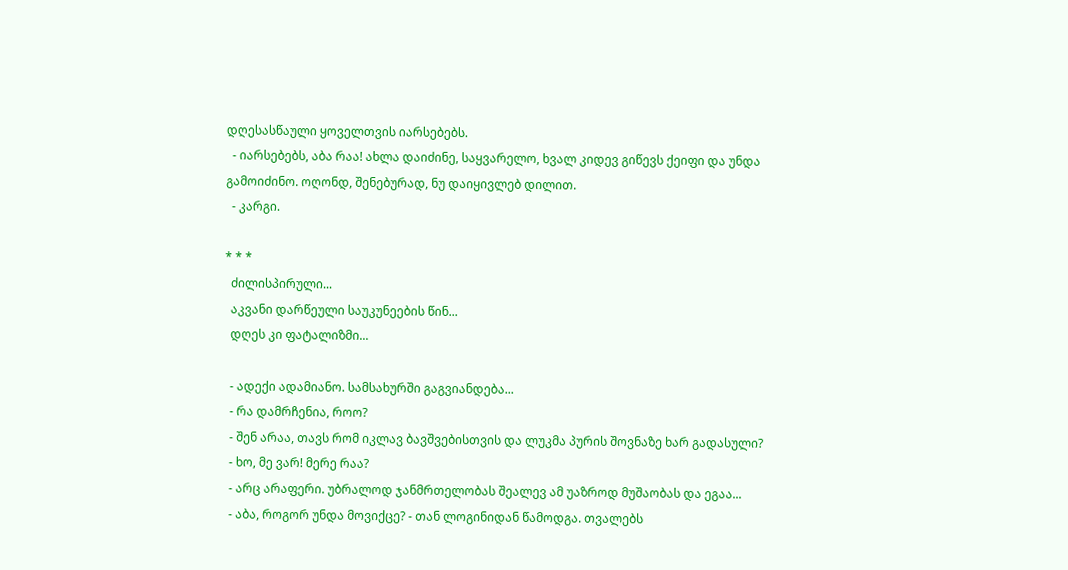დღესასწაული ყოველთვის იარსებებს.
  - იარსებებს, აბა რაა! ახლა დაიძინე, საყვარელო, ხვალ კიდევ გიწევს ქეიფი და უნდა გამოიძინო. ოღონდ, შენებურად, ნუ დაიყივლებ დილით.
  - კარგი.

* * *
  ძილისპირული...
  აკვანი დარწეული საუკუნეების წინ...
  დღეს კი ფატალიზმი...

  - ადექი ადამიანო. სამსახურში გაგვიანდება...
  - რა დამრჩენია, როო?
  - შენ არაა, თავს რომ იკლავ ბავშვებისთვის და ლუკმა პურის შოვნაზე ხარ გადასული?
  - ხო, მე ვარ! მერე რაა?
  - არც არაფერი. უბრალოდ ჯანმრთელობას შეალევ ამ უაზროდ მუშაობას და ეგაა...
  - აბა, როგორ უნდა მოვიქცე? - თან ლოგინიდან წამოდგა. თვალებს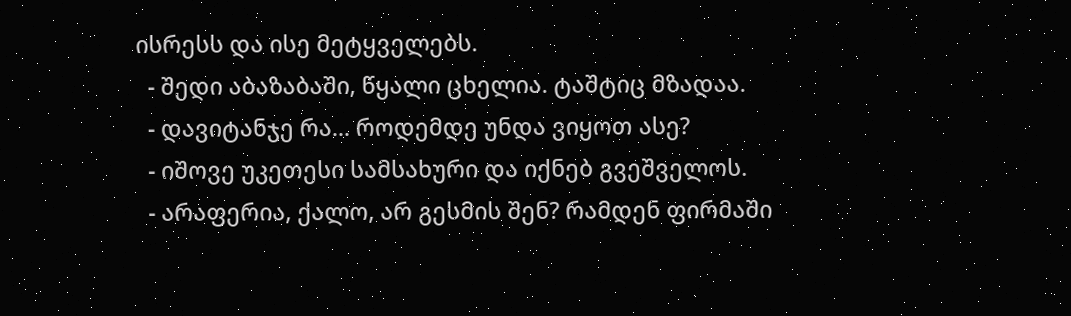ისრესს და ისე მეტყველებს.
  - შედი აბაზაბაში, წყალი ცხელია. ტაშტიც მზადაა.
  - დავიტანჯე რა... როდემდე უნდა ვიყოთ ასე?
  - იშოვე უკეთესი სამსახური და იქნებ გვეშველოს.
  - არაფერია, ქალო, არ გესმის შენ? რამდენ ფირმაში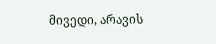მივედი, არავის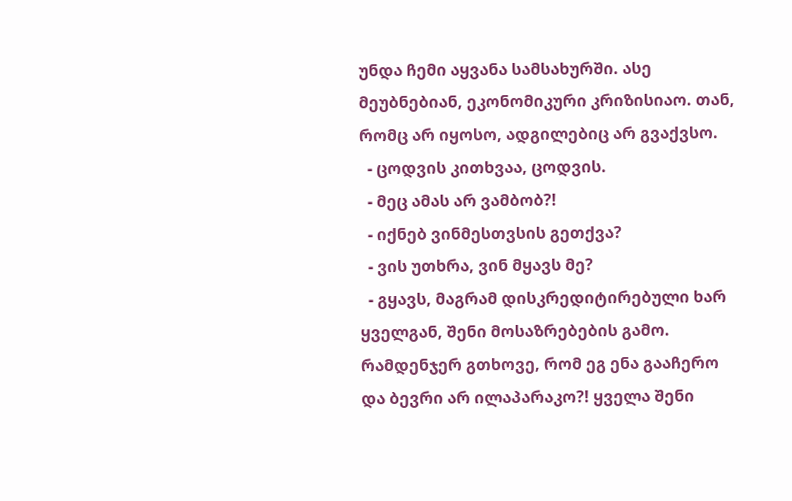უნდა ჩემი აყვანა სამსახურში. ასე მეუბნებიან, ეკონომიკური კრიზისიაო. თან, რომც არ იყოსო, ადგილებიც არ გვაქვსო.
  - ცოდვის კითხვაა, ცოდვის.
  - მეც ამას არ ვამბობ?!
  - იქნებ ვინმესთვსის გეთქვა?
  - ვის უთხრა, ვინ მყავს მე?
  - გყავს, მაგრამ დისკრედიტირებული ხარ ყველგან, შენი მოსაზრებების გამო. რამდენჯერ გთხოვე, რომ ეგ ენა გააჩერო და ბევრი არ ილაპარაკო?! ყველა შენი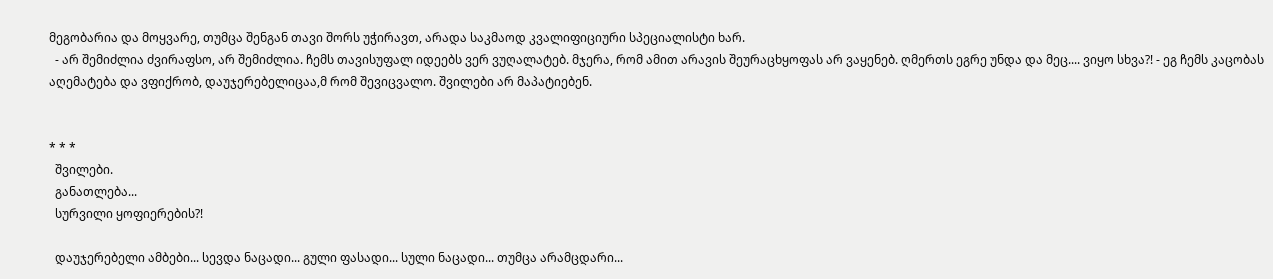მეგობარია და მოყვარე, თუმცა შენგან თავი შორს უჭირავთ, არადა საკმაოდ კვალიფიციური სპეციალისტი ხარ.
  - არ შემიძლია ძვირაფსო, არ შემიძლია. ჩემს თავისუფალ იდეებს ვერ ვუღალატებ. მჯერა, რომ ამით არავის შეურაცხყოფას არ ვაყენებ. ღმერთს ეგრე უნდა და მეც.... ვიყო სხვა?! - ეგ ჩემს კაცობას აღემატება და ვფიქრობ, დაუჯერებელიცაა,მ რომ შევიცვალო. შვილები არ მაპატიებენ.


* * *
  შვილები.
  განათლება...
  სურვილი ყოფიერების?!

  დაუჯერებელი ამბები... სევდა ნაცადი... გული ფასადი... სული ნაცადი... თუმცა არამცდარი...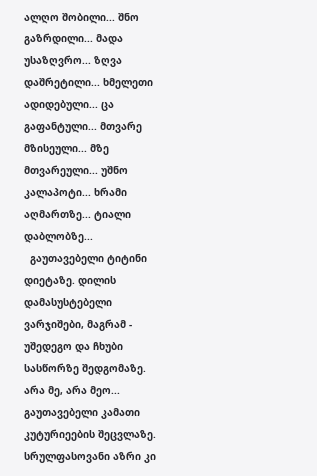ალღო შობილი... შნო გაზრდილი... მადა უსაზღვრო... ზღვა დაშრეტილი... ხმელეთი ადიდებული... ცა გაფანტული... მთვარე მზისეული... მზე მთვარეული... უშნო კალაპოტი... ხრამი აღმართზე... ტიალი დაბლობზე...
  გაუთავებელი ტიტინი დიეტაზე. დილის დამასუსტებელი ვარჯიშები, მაგრამ - უშედეგო და ჩხუბი სასწორზე შედგომაზე. არა მე, არა მეო... გაუთავებელი კამათი კუტურიეების შეცვლაზე. სრულფასოვანი აზრი კი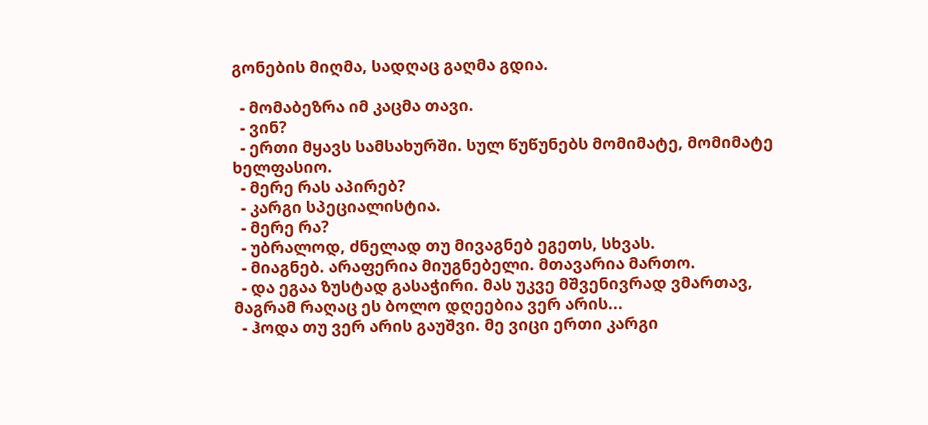გონების მიღმა, სადღაც გაღმა გდია.

  - მომაბეზრა იმ კაცმა თავი.
  - ვინ?
  - ერთი მყავს სამსახურში. სულ წუწუნებს მომიმატე, მომიმატე ხელფასიო.
  - მერე რას აპირებ?
  - კარგი სპეციალისტია.
  - მერე რა?
  - უბრალოდ, ძნელად თუ მივაგნებ ეგეთს, სხვას.
  - მიაგნებ. არაფერია მიუგნებელი. მთავარია მართო.
  - და ეგაა ზუსტად გასაჭირი. მას უკვე მშვენივრად ვმართავ, მაგრამ რაღაც ეს ბოლო დღეებია ვერ არის...
  - ჰოდა თუ ვერ არის გაუშვი. მე ვიცი ერთი კარგი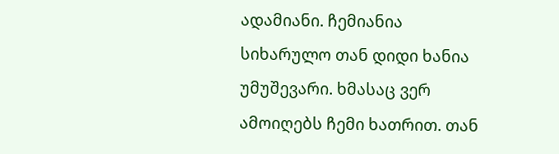ადამიანი. ჩემიანია სიხარულო თან დიდი ხანია უმუშევარი. ხმასაც ვერ ამოიღებს ჩემი ხათრით. თან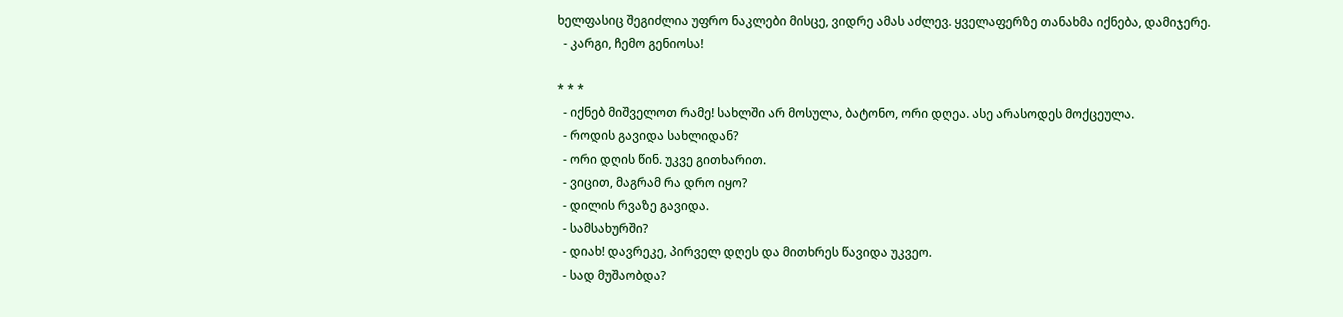ხელფასიც შეგიძლია უფრო ნაკლები მისცე, ვიდრე ამას აძლევ. ყველაფერზე თანახმა იქნება, დამიჯერე.
  - კარგი, ჩემო გენიოსა!

* * *
  - იქნებ მიშველოთ რამე! სახლში არ მოსულა, ბატონო, ორი დღეა. ასე არასოდეს მოქცეულა.
  - როდის გავიდა სახლიდან?
  - ორი დღის წინ. უკვე გითხარით.
  - ვიცით, მაგრამ რა დრო იყო?
  - დილის რვაზე გავიდა.
  - სამსახურში?
  - დიახ! დავრეკე, პირველ დღეს და მითხრეს წავიდა უკვეო.
  - სად მუშაობდა?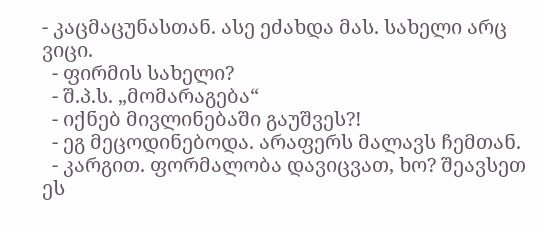- კაცმაცუნასთან. ასე ეძახდა მას. სახელი არც ვიცი.
  - ფირმის სახელი?
  - შ.პ.ს. „მომარაგება“
  - იქნებ მივლინებაში გაუშვეს?!
  - ეგ მეცოდინებოდა. არაფერს მალავს ჩემთან.
  - კარგით. ფორმალობა დავიცვათ, ხო? შეავსეთ ეს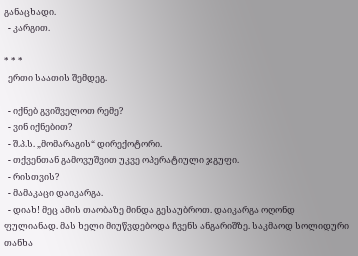განაცხადი.
  - კარგით.

* * *
  ერთი საათის შემდეგ.

  - იქნებ გვიშველოთ რემე?
  - ვინ იქნებით?
  - შ.პ.ს. „მომარაგის“ დირექოტორი.
  - თქვენთან გამოვუშვით უკვე ოპერატიული ჯგუფი.
  - რისთვის?
  - მამაკაცი დაიკარგა.
  - დიახ! მეც ამის თაობაზე მინდა გესაუბროთ. დაიკარგა ოღონდ ფულიანად. მას ხელი მიუწვდებოდა ჩვენს ანგარიშზე. საკმაოდ სოლიდური თანხა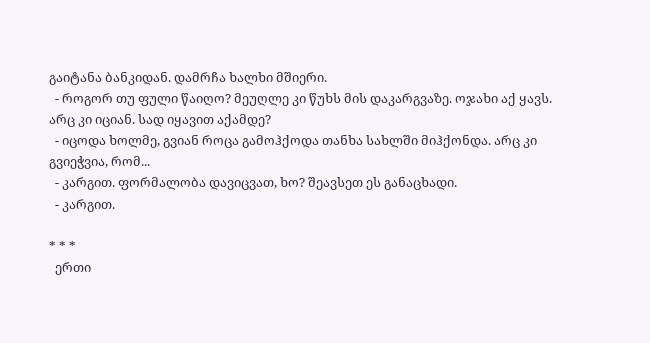გაიტანა ბანკიდან. დამრჩა ხალხი მშიერი.
  - როგორ თუ ფული წაიღო? მეუღლე კი წუხს მის დაკარგვაზე. ოჯახი აქ ყავს. არც კი იციან. სად იყავით აქამდე?
  - იცოდა ხოლმე, გვიან როცა გამოჰქოდა თანხა სახლში მიჰქონდა. არც კი გვიეჭვია, რომ...
  - კარგით. ფორმალობა დავიცვათ, ხო? შეავსეთ ეს განაცხადი.
  - კარგით.

* * *
  ერთი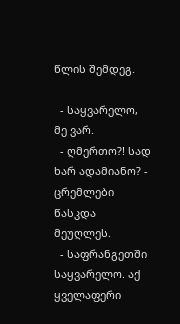წლის შემდეგ.

  - საყვარელო, მე ვარ.
  - ღმერთო?! სად ხარ ადამიანო? - ცრემლები წასკდა მეუღლეს.
  - საფრანგეთში საყვარელო. აქ ყველაფერი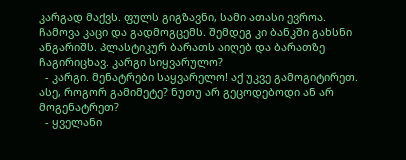კარგად მაქვს. ფულს გიგზავნი, სამი ათასი ევროა. ჩამოვა კაცი და გადმოგცემს. შემდეგ კი ბანკში გახსნი ანგარიშს. პლასტიკურ ბარათს აიღებ და ბარათზე ჩაგირიცხავ. კარგი სიყვარულო?
  - კარგი. მენატრები საყვარელო! აქ უკვე გამოგიტირეთ. ასე, როგორ გამიმეტე? ნუთუ არ გეცოდებოდი ან არ მოგენატრეთ?
  - ყველანი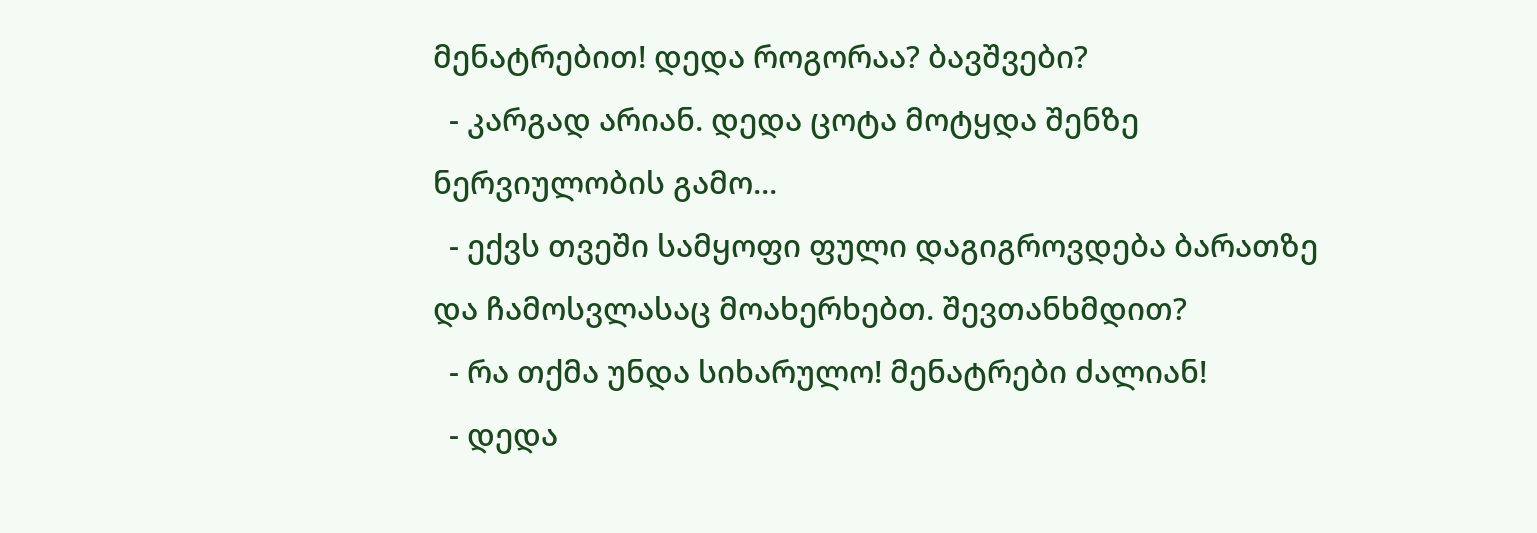მენატრებით! დედა როგორაა? ბავშვები?
  - კარგად არიან. დედა ცოტა მოტყდა შენზე ნერვიულობის გამო...
  - ექვს თვეში სამყოფი ფული დაგიგროვდება ბარათზე და ჩამოსვლასაც მოახერხებთ. შევთანხმდით?
  - რა თქმა უნდა სიხარულო! მენატრები ძალიან!
  - დედა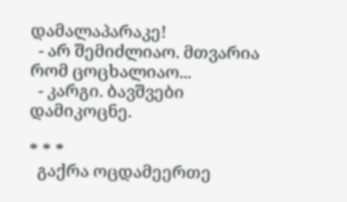დამალაპარაკე!
  - არ შემიძლიაო. მთვარია რომ ცოცხალიაო...
  - კარგი. ბავშვები დამიკოცნე.

* * *
  გაქრა ოცდამეერთე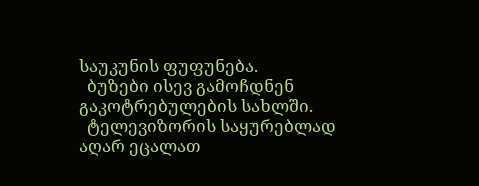საუკუნის ფუფუნება.
  ბუზები ისევ გამოჩდნენ გაკოტრებულების სახლში.
  ტელევიზორის საყურებლად აღარ ეცალათ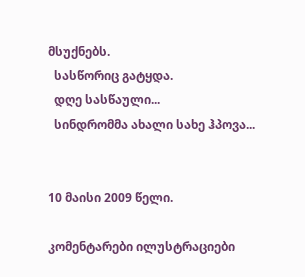მსუქნებს.
  სასწორიც გატყდა.
  დღე სასწაული...
  სინდრომმა ახალი სახე ჰპოვა...


10 მაისი 2009 წელი.

კომენტარები ილუსტრაციები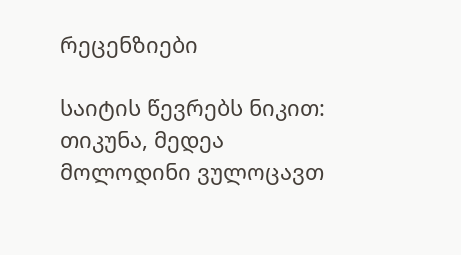რეცენზიები

საიტის წევრებს ნიკით:  თიკუნა, მედეა მოლოდინი ვულოცავთ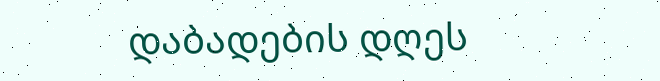დაბადების დღეს